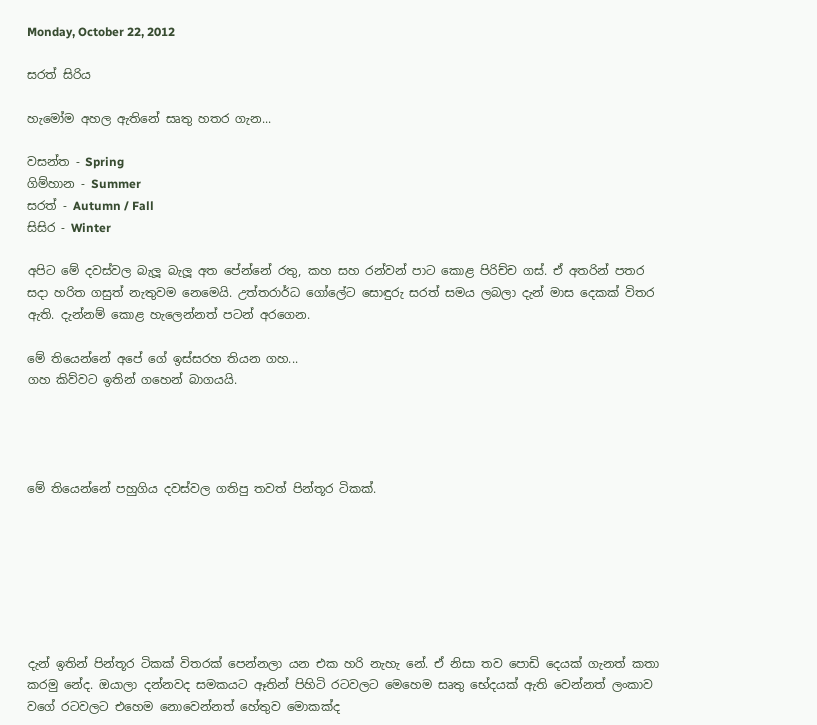Monday, October 22, 2012

සරත් සිරිය

හැමෝම අහල ඇතිනේ සෘතු හතර ගැන...

වසන්ත - Spring
ගිම්හාන - Summer
සරත් - Autumn / Fall
සිසිර - Winter

අපිට මේ දවස්වල බැලූ බැලූ අත පේන්නේ රතු, කහ සහ රන්වන් පාට කොළ පිරිච්ච ගස්. ඒ අතරින් පතර සදා හරිත ගසුත් නැතුවම නෙමෙයි. උත්තරාර්ධ ගෝලේට සොඳුරු සරත් සමය ලබලා දැන් මාස දෙකක් විතර ඇති. දැන්නම් කොළ හැලෙන්නත් පටන් අරගෙන.

මේ තියෙන්නේ අපේ ගේ ඉස්සරහ තියන ගහ...
ගහ කිව්වට ඉතින් ගහෙන් බාගයයි.




මේ තියෙන්නේ පහුගිය දවස්වල ගතිපු තවත් පින්තූර ටිකක්.







දැන් ඉතින් පින්තූර ටිකක් විතරක් පෙන්නලා යන එක හරි නැහැ නේ. ඒ නිසා තව පොඩි දෙයක් ගැනත් කතා කරමු නේද. ඔයාලා දන්නවද සමකයට ඈතින් පිහිටි රටවලට මෙහෙම සෘතු භේදයක් ඇති වෙන්නත් ලංකාව වගේ රටවලට එහෙම නොවෙන්නත් හේතුව මොකක්ද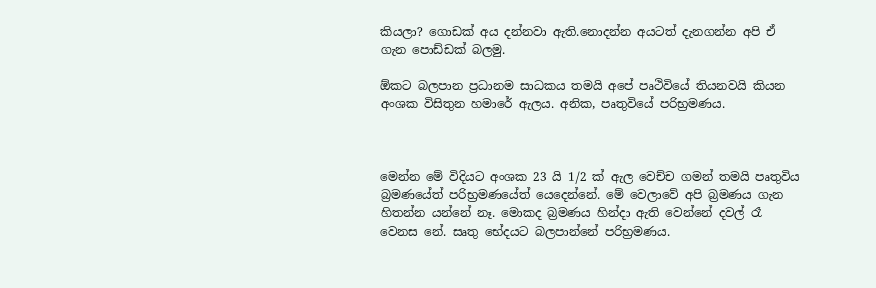කියලා? ගොඩක් අය දන්නවා ඇති.නොදන්න අයටත් දැනගන්න අපි ඒ ගැන පොඩ්ඩක් බලමු.

ඕකට බලපාන ප්‍රධානම සාධකය තමයි අපේ පෘථිවියේ තියනවයි කියන අංශක විසිතුන හමාරේ ඇලය. අනික, පෘතුවියේ පරිභ්‍රමණය.



මෙන්න මේ විදියට අංශක 23 යි 1/2 ක් ඇල වෙච්ච ගමන් තමයි පෘතුවිය බ්‍රමණයේත් පරිභ්‍රමණයේත් යෙදෙන්නේ. මේ වෙලාවේ අපි බ්‍රමණය ගැන හිතන්න යන්නේ නෑ. මොකද බ්‍රමණය හින්දා ඇති වෙන්නේ දවල් රෑ වෙනස නේ. සෘතු භේදයට බලපාන්නේ පරිභ්‍රමණය.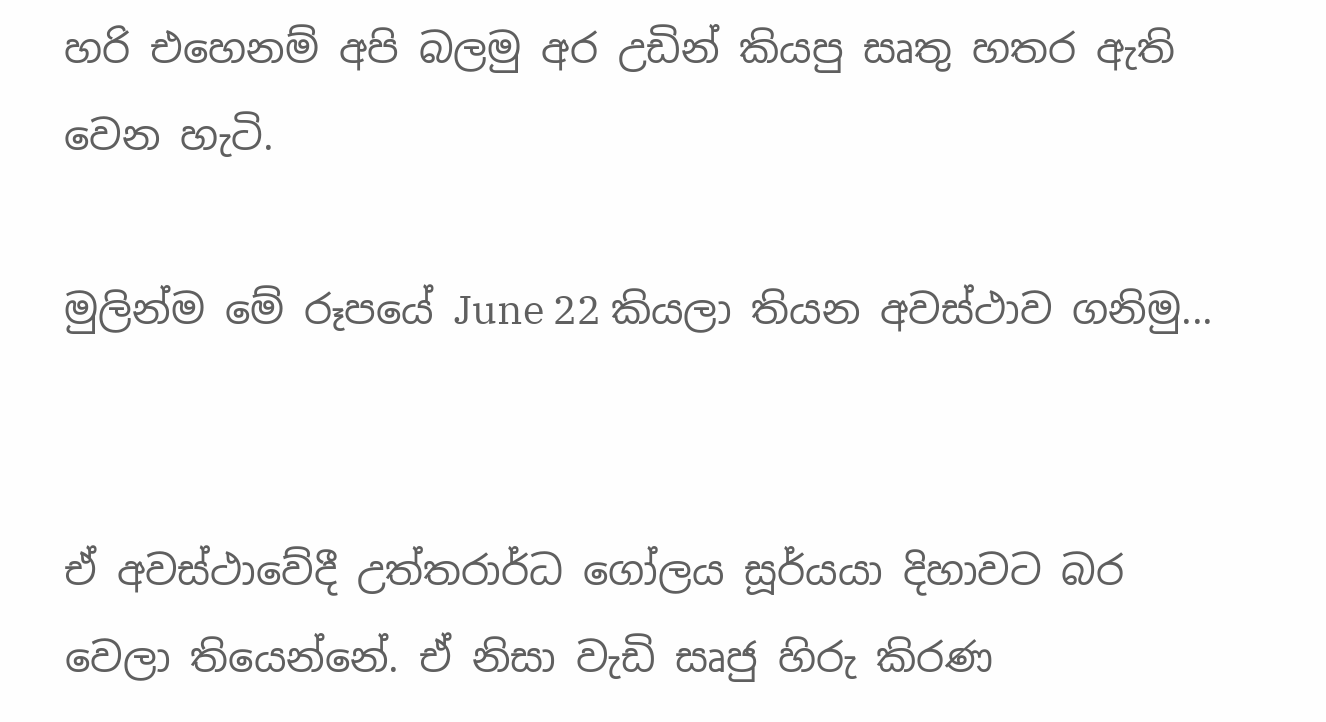හරි එහෙනම් අපි බලමු අර උඩින් කියපු සෘතු හතර ඇති වෙන හැටි.

මුලින්ම මේ රූපයේ June 22 කියලා තියන අවස්ථාව ගනිමු...


ඒ අවස්ථාවේදී උත්තරාර්ධ ගෝලය සූර්යයා දිහාවට බර වෙලා තියෙන්නේ. ඒ නිසා වැඩි සෘජු හිරු කිරණ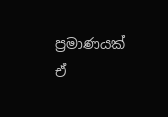ප්‍රමාණයක් ඒ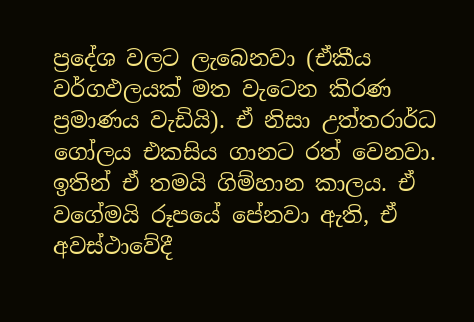ප්‍රදේශ වලට ලැබෙනවා (ඒකීය වර්ගඵලයක් මත වැටෙන කිරණ ප්‍රමාණය වැඩියි). ඒ නිසා උත්තරාර්ධ ගෝලය එකසිය ගානට රත් වෙනවා. ඉතින් ඒ තමයි ගිම්හාන කාලය. ඒ වගේමයි රූපයේ පේනවා ඇති, ඒ අවස්ථාවේදී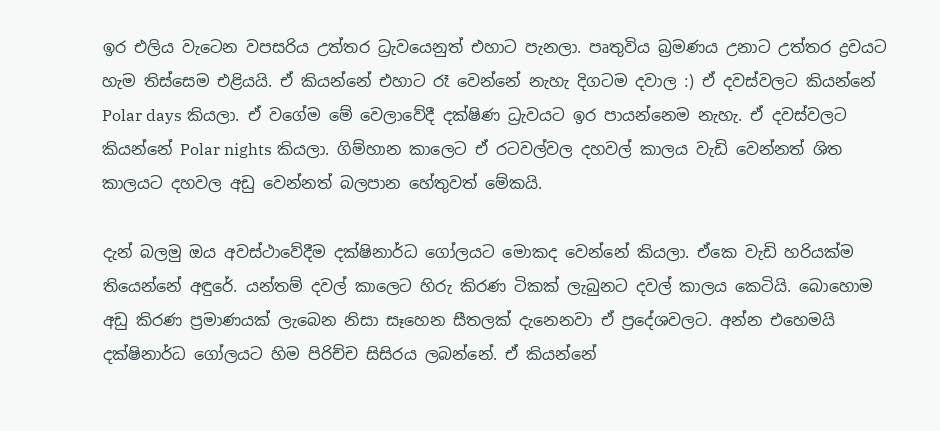ඉර එලිය වැටෙන වපසරිය උත්තර ධ්‍රැවයෙනුත් එහාට පැනලා. පෘතුවිය බ්‍රමණය උනාට උත්තර ද්‍රවයට හැම තිස්සෙම එළියයි. ඒ කියන්නේ එහාට රෑ වෙන්නේ නැහැ දිගටම දවාල :) ඒ දවස්වලට කියන්නේ Polar days කියලා. ඒ වගේම මේ වෙලාවේදී දක්ෂිණ ධ්‍රැවයට ඉර පායන්නෙම නැහැ. ඒ දවස්වලට කියන්නේ Polar nights කියලා. ගිම්හාන කාලෙට ඒ රටවල්වල දහවල් කාලය වැඩි වෙන්නත් ශිත කාලයට දහවල අඩු වෙන්නත් බලපාන හේතුවත් මේකයි.

දැන් බලමු ඔය අවස්ථාවේදීම දක්ෂිනාර්ධ ගෝලයට මොකද වෙන්නේ කියලා. ඒකෙ වැඩි හරියක්ම තියෙන්නේ අඳුරේ. යන්තම් දවල් කාලෙට හිරු කිරණ ටිකක් ලැබුනට දවල් කාලය කෙටියි. බොහොම අඩු කිරණ ප්‍රමාණයක් ලැබෙන නිසා සෑහෙන සීතලක් දැනෙනවා ඒ ප්‍රදේශවලට. අන්න එහෙමයි දක්ෂිනාර්ධ ගෝලයට හිම පිරිච්ච සිසිරය ලබන්නේ. ඒ කියන්නේ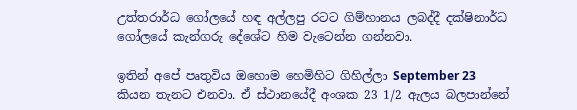උත්තරාර්ධ ගෝලයේ හඳ අල්ලපු රටට ගිම්හානය ලබද්දී දක්ෂිනාර්ධ ගෝලයේ කැන්ගරු දේශේට හිම වැටෙන්න ගන්නවා.

ඉතින් අපේ පෘතුවිය ඔහොම හෙමිහිට ගිහිල්ලා September 23  කියන තැනට එනවා. ඒ ස්ථානයේදී අංශක 23 1/2 ඇලය බලපාන්නේ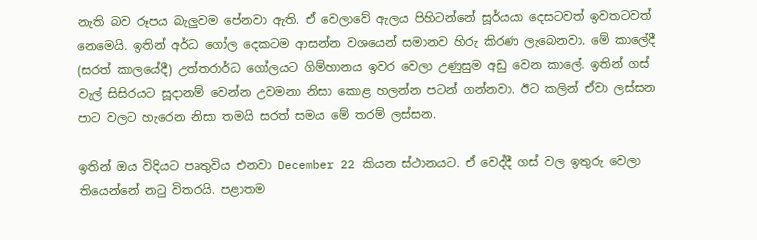නැති බව රූපය බැලුවම පේනවා ඇති. ඒ වෙලාවේ ඇලය පිහිටන්නේ සූර්යයා දෙසටවත් ඉවතටවත් නෙමෙයි. ඉතින් අර්ධ ගෝල දෙකටම ආසන්න වශයෙන් සමානව හිරු කිරණ ලැබෙනවා. මේ කාලේදී (සරත් කාලයේදී) උත්තරාර්ධ ගෝලයට ගිම්හානය ඉවර වෙලා උණුසුම අඩු වෙන කාලේ. ඉතින් ගස් වැල් සිසිරයට සූදානම් වෙන්න උවමනා නිසා කොළ හලන්න පටන් ගන්නවා. ඊට කලින් ඒවා ලස්සන පාට වලට හැරෙන නිසා තමයි සරත් සමය මේ තරම් ලස්සන.

ඉතින් ඔය විදියට පෘතුවිය එනවා December 22 කියන ස්ථානයට. ඒ වෙද්දී ගස් වල ඉතුරු වෙලා තියෙන්නේ නටු විතරයි. පළාතම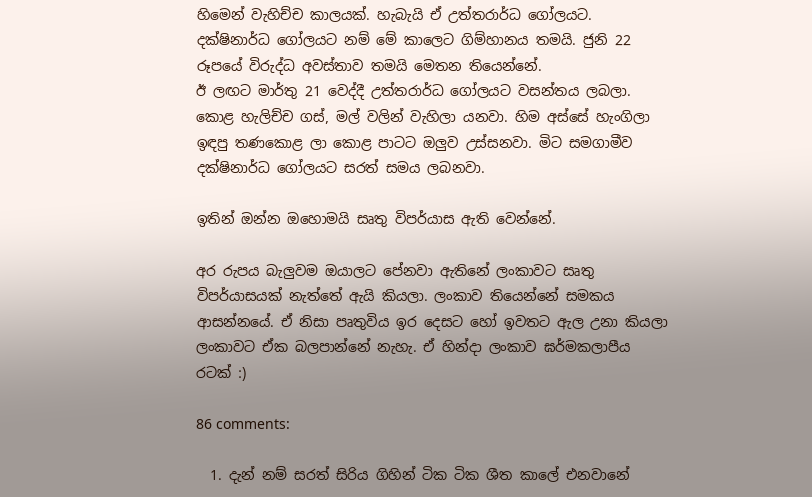හිමෙන් වැහිච්ච කාලයක්. හැබැයි ඒ උත්තරාර්ධ ගෝලයට. දක්ෂිනාර්ධ ගෝලයට නම් මේ කාලෙට ගිම්හානය තමයි. ජුනි 22 රූපයේ විරුද්ධ අවස්තාව තමයි මෙතන තියෙන්නේ.
ඊ ලඟට මාර්තු 21 වෙද්දී උත්තරාර්ධ ගෝලයට වසන්තය ලබලා. කොළ හැලිච්ච ගස්, මල් වලින් වැහිලා යනවා. හිම අස්සේ හැංගිලා ඉඳපු තණකොළ ලා කොළ පාටට ඔලුව උස්සනවා. මිට සමගාමීව දක්ෂිනාර්ධ ගෝලයට සරත් සමය ලබනවා.

ඉතින් ඔන්න ඔහොමයි සෘතු විපර්යාස ඇති වෙන්නේ.

අර රුපය බැලුවම ඔයාලට පේනවා ඇතිනේ ලංකාවට සෘතු විපර්යාසයක් නැත්තේ ඇයි කියලා. ලංකාව තියෙන්නේ සමකය ආසන්නයේ. ඒ නිසා පෘතුවිය ඉර දෙසට හෝ ඉවතට ඇල උනා කියලා ලංකාවට ඒක බලපාන්නේ නැහැ. ඒ හින්දා ලංකාව ඝර්මකලාපීය රටක් :)

86 comments:

  1. දැන් නම් සරත් සිරිය ගිහින් ටික ටික ශීත කාලේ එනවානේ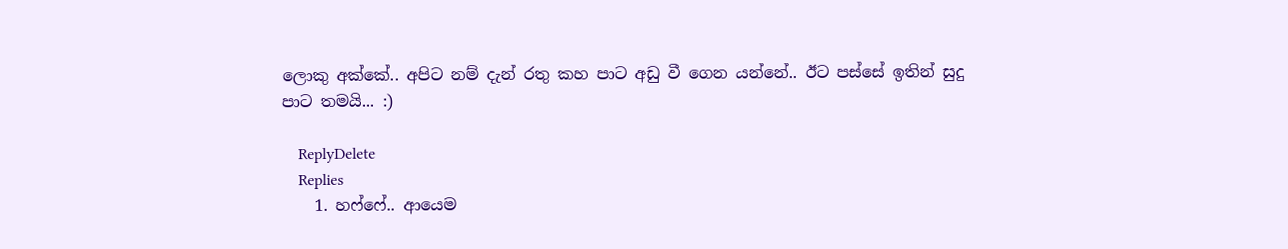ලොකු අක්කේ.. අපිට නම් දැන් රතු කහ පාට අඩු වී ගෙන යන්නේ.. ඊට පස්සේ ඉතින් සුදු පාට තමයි... :)

    ReplyDelete
    Replies
    1. හෆ්ෆේ.. ආයෙම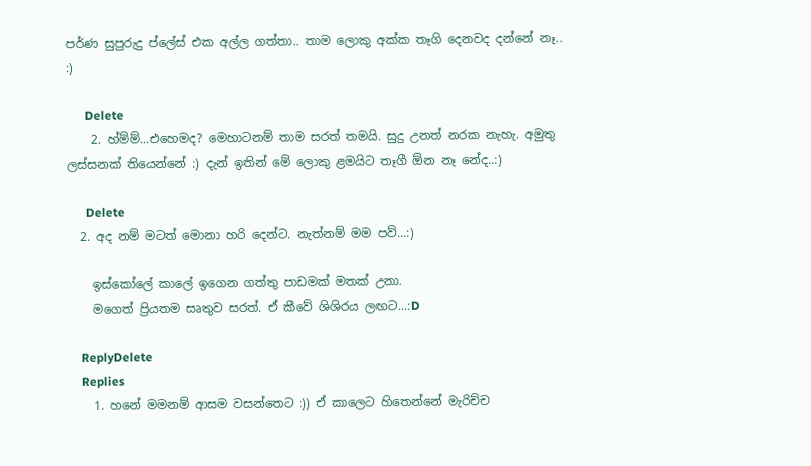පර්ණ සුපුරුදු ප්ලේස් එක අල්ල ගත්තා.. තාම ලොකු අක්ක තෑගි දෙනවද දන්නේ නෑ.. :)

      Delete
    2. හ්ම්ම්...එහෙමද? මෙහාටනම් තාම සරත් තමයි. සුදු උනත් නරක නැහැ. අමුතු ලස්සනක් තියෙන්නේ :) දැන් ඉතින් මේ ලොකු ළමයිට තෑගී ඕන නෑ නේද..:)

      Delete
  2. අද නම් මටත් මොනා හරි දෙන්ට. නැත්නම් මම පව්...:)

    ඉස්කෝලේ කාලේ ඉගෙන ගත්තු පාඩමක් මතක් උනා.
    මගෙත් ප්‍රියතම සෘතුව සරත්. ඒ කීවේ ශිශිරය ලඟට...:D

    ReplyDelete
    Replies
    1. හනේ මමනම් ආසම වසන්තෙට :)) ඒ කාලෙට හිතෙන්නේ මැරිච්ච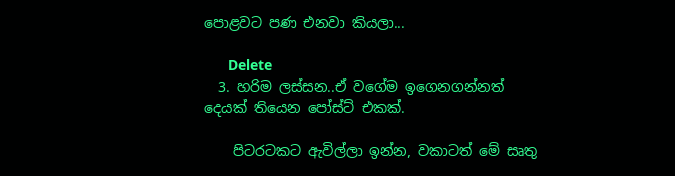පොළවට පණ එනවා කියලා...

      Delete
  3. හරිම ලස්සන..ඒ වගේම ඉගෙනගන්නත් දෙයක් තියෙන පෝස්ට් එකක්.

    පිටරටකට ඇවිල්ලා ඉන්න, වකාටත් මේ සෘතු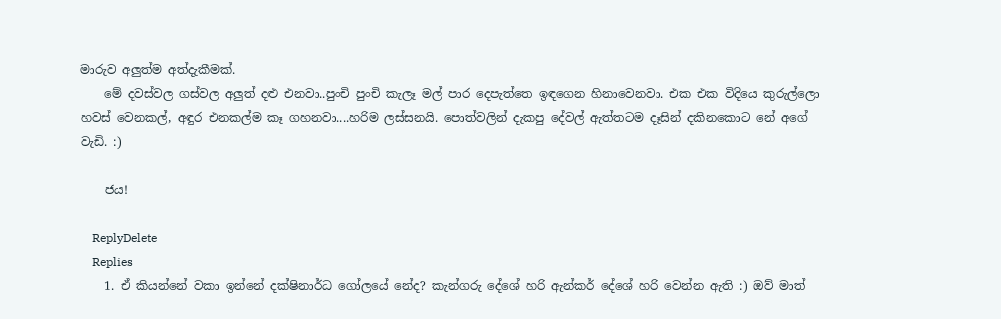මාරුව අලුත්ම අත්දැකීමක්.
    මේ දවස්වල ගස්වල අලුත් දළු එනවා..පුංචි පුංචි කැලෑ මල් පාර දෙපැත්තෙ ඉඳගෙන හිනාවෙනවා. එක එක විදියෙ කුරුල්ලො හවස් වෙනකල්, අඳුර එනකල්ම කෑ ගහනවා....හරිම ලස්සනයි. පොත්වලින් දැකපු දේවල් ඇත්තටම දෑසින් දකිනකොට නේ අගේ වැඩි. :)

    ජය!

    ReplyDelete
    Replies
    1. ඒ කියන්නේ වකා ඉන්නේ දක්ෂිනාර්ධ ගෝලයේ නේද? කැන්ගරු දේශේ හරි ඇන්කර් දේශේ හරි වෙන්න ඇති :) ඔව් මාත්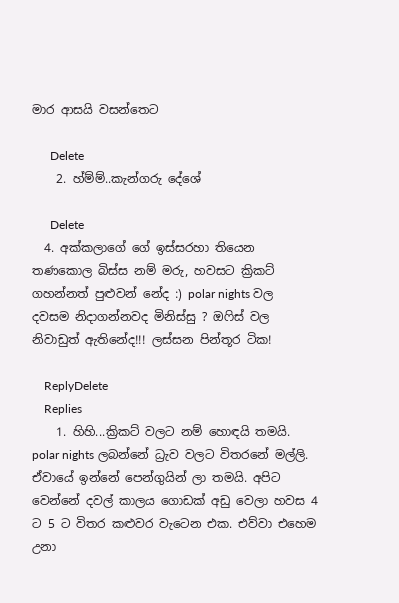මාර ආසයි වසන්තෙට

      Delete
    2. හ්ම්ම්..කැන්ගරු දේශේ

      Delete
  4. අක්කලාගේ ගේ ඉස්සරහා තියෙන තණකොල බිස්ස නම් මරු, හවසට ක්‍රිකට් ගහන්නත් පුළුවන් නේද :) polar nights වල දවසම නිදාගන්නවද මිනිස්සු ? ඔෆිස් වල නිවාඩුත් ඇතිනේද!!! ලස්සන පින්තූර ටික!

    ReplyDelete
    Replies
    1. හිහි...ක්‍රිකට් වලට නම් හොඳයි තමයි. polar nights ලබන්නේ ධ්‍රැව වලට විතරනේ මල්ලි. ඒවායේ ඉන්නේ පෙන්ගුයින් ලා තමයි. අපිට වෙන්නේ දවල් කාලය ගොඩක් අඩු වෙලා හවස 4 ට 5 ට විතර කළුවර වැටෙන එක. එව්වා එහෙම උනා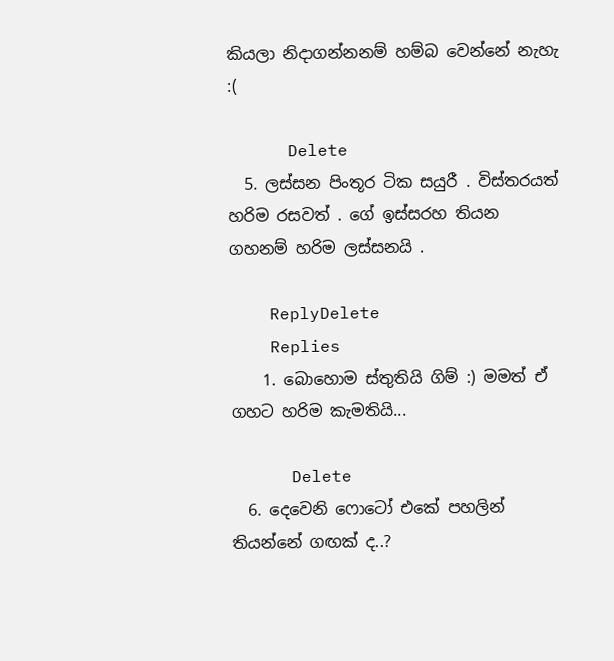කියලා නිදාගන්නනම් හම්බ වෙන්නේ නැහැ :(

      Delete
  5. ලස්සන පිංතූර ටික සයුරී . විස්තරයත් හරිම රසවත් . ගේ ඉස්සරහ තියන ගහනම් හරිම ලස්සනයි .

    ReplyDelete
    Replies
    1. බොහොම ස්තුතියි ගිම් :) මමත් ඒ ගහට හරිම කැමතියි...

      Delete
  6. දෙවෙනි ෆොටෝ එකේ පහලින් තියන්නේ ගඟක් ද..?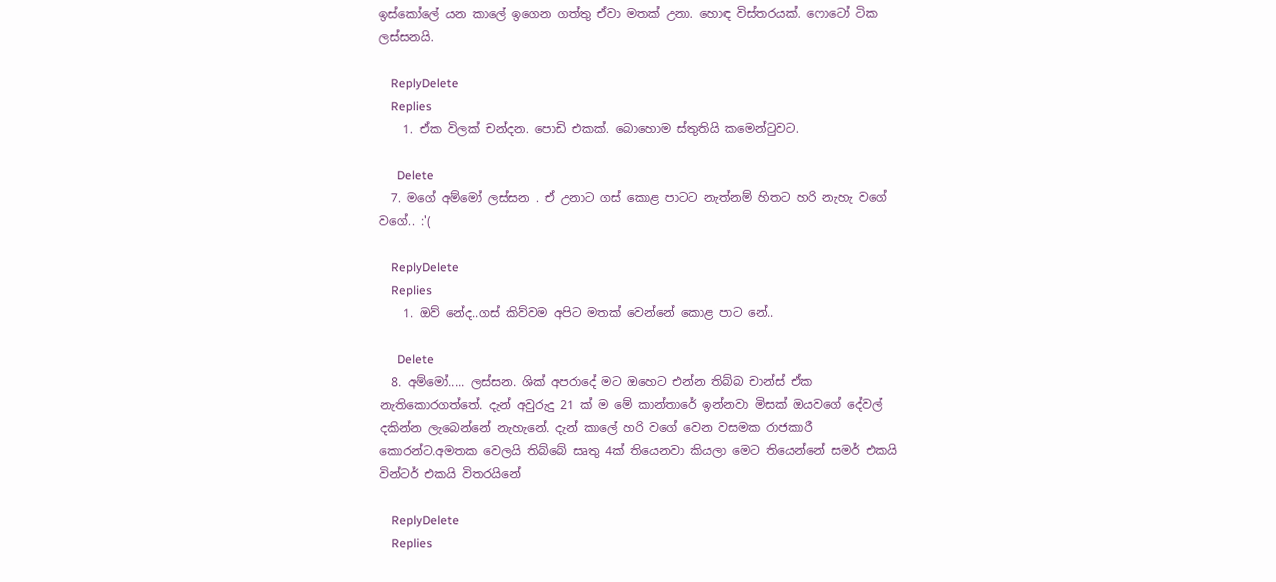ඉස්කෝලේ යන කාලේ ඉගෙන ගත්තු ඒවා මතක් උනා. හොඳ විස්තරයක්. ෆොටෝ ටික ලස්සනයි.

    ReplyDelete
    Replies
    1. ඒක විලක් චන්දන. පොඩි එකක්. බොහොම ස්තුතියි කමෙන්ටුවට.

      Delete
  7. මගේ අම්මෝ ලස්සන . ඒ උනාට ගස් කොළ පාටට නැත්නම් හිතට හරි නැහැ වගේ වගේ.. :'(

    ReplyDelete
    Replies
    1. ඔව් නේද..ගස් කිව්වම අපිට මතක් වෙන්නේ කොළ පාට නේ..

      Delete
  8. අම්මෝ..... ලස්සන. ශික් අපරාදේ මට ඔහෙට එන්න තිබ්බ චාන්ස් ඒක නැතිකොරගත්තේ. දැන් අවුරුදු 21 ක් ම මේ කාන්තාරේ ඉන්නවා මිසක් ඔයවගේ දේවල් දකින්න ලැබෙන්නේ නැහැනේ. දැන් කාලේ හරි වගේ වෙන වසමක රාජකාරී කොරන්ට.අමතක වෙලයි තිබ්බේ සෘතු 4ක් තියෙනවා කියලා මෙට තියෙන්නේ සමර් එකයි වින්ටර් එකයි විතරයිනේ

    ReplyDelete
    Replies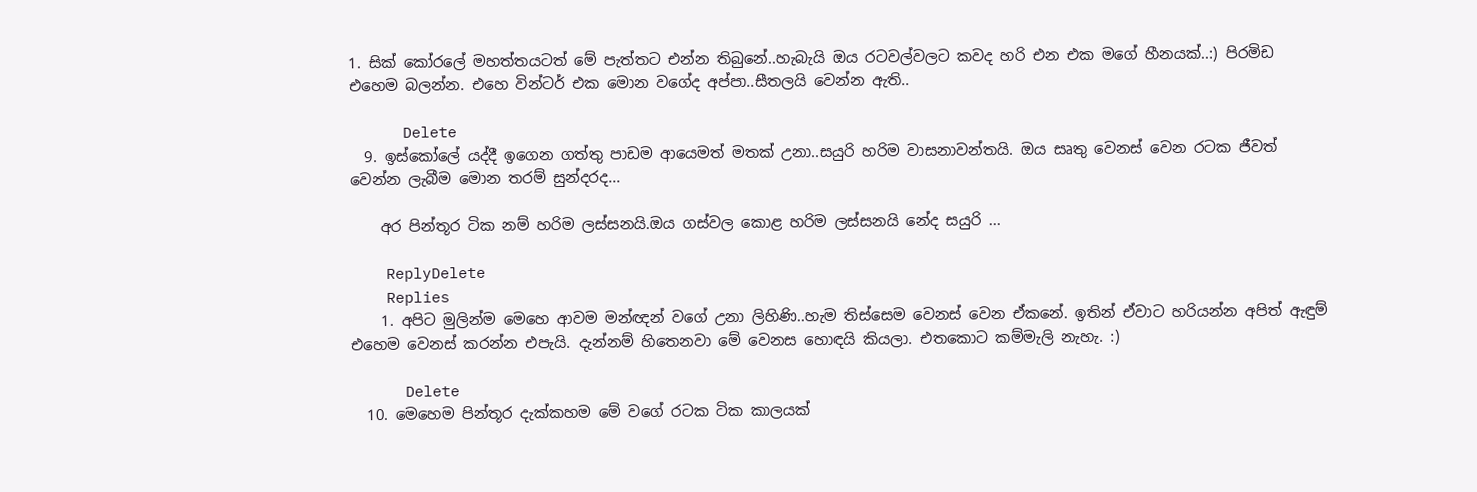1. සික් කෝරලේ මහත්තයටත් මේ පැත්තට එන්න තිබුනේ..හැබැයි ඔය රටවල්වලට කවද හරි එන එක මගේ හීනයක්..:) පිරමිඩ එහෙම බලන්න. එහෙ වින්ටර් එක මොන වගේද අප්පා..සීතලයි වෙන්න ඇති..

      Delete
  9. ඉස්කෝලේ යද්දී ඉගෙන ගත්තු පාඩම ආයෙමත් මතක් උනා..සයුරි හරිම වාසනාවන්තයි. ඔය සෘතු වෙනස් වෙන රටක ජීවත් වෙන්න ලැබීම මොන තරම් සුන්දරද...

    අර පින්තූර ටික නම් හරිම ලස්සනයි.ඔය ගස්වල කොළ හරිම ලස්සනයි නේද සයුරි ...

    ReplyDelete
    Replies
    1. අපිට මුලින්ම මෙහෙ ආවම මන්ඥන් වගේ උනා ලිහිණි..හැම තිස්සෙම වෙනස් වෙන ඒකනේ. ඉතින් ඒවාට හරියන්න අපිත් ඇඳුම් එහෙම වෙනස් කරන්න එපැයි. දැන්නම් හිතෙනවා මේ වෙනස හොඳයි කියලා. එතකොට කම්මැලි නැහැ. :)

      Delete
  10. මෙහෙම පින්තූර දැක්කහම මේ වගේ රටක ටික කාලයක්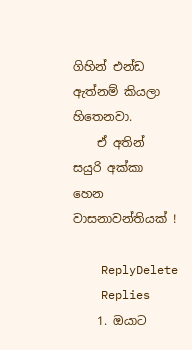ගිහින් එන්ඩ ඇත්නම් කියලා හිතෙනවා.
    ඒ අතින් සයුරි අක්කා හෙන වාසනාවන්තියක් !

    ReplyDelete
    Replies
    1. ඔයාට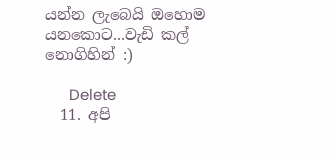යන්න ලැබෙයි ඔහොම යනකොට...වැඩි කල් නොගිහින් :)

      Delete
  11. අපි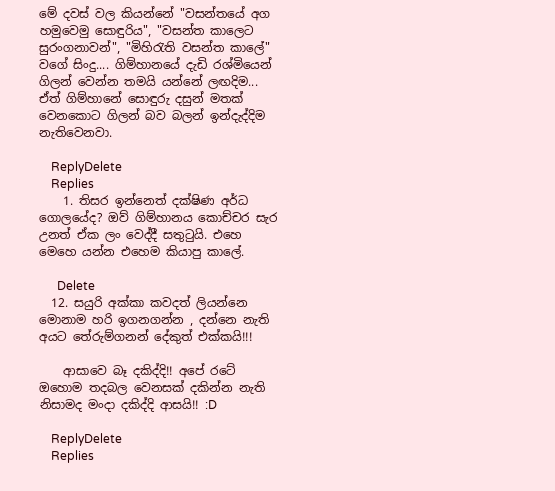මේ දවස් වල කියන්නේ "වසන්තයේ අග හමුවෙමු සොඳුරිය", "වසන්ත කාලෙට සුරංගනාවන්", "මිහිරැති වසන්ත කාලේ" වගේ සිංදු.... ගිම්හානයේ දැඩි රශ්මියෙන් ගිලන් වෙන්න තමයි යන්නේ ලඟදිම... ඒත් ගිම්හානේ සොඳුරු දසුන් මතක් වෙනකොට ගිලන් බව බලන් ඉන්දැද්දිම නැතිවෙනවා.

    ReplyDelete
    Replies
    1. තිසර ඉන්නෙත් දක්ෂිණ අර්ධ ගොලයේද? ඔව් ගිම්හානය කොච්චර සැර උනත් ඒක ලං වෙද්දී සතුටුයි. එහෙ මෙහෙ යන්න එහෙම කියාපු කාලේ.

      Delete
  12. සයුරි අක්කා කවදත් ලියන්නෙ මොනාම හරි ඉගනගන්න , දන්නෙ නැති අයට තේරුම්ගනන් දේකුත් එක්කයි!!!

    ආසාවෙ බෑ දකිද්දි!! අපේ රටේ ඔහොම තදබල වෙනසක් දකින්න නැති නිසාමද මංදා දකිද්දි ආසයි!! :D

    ReplyDelete
    Replies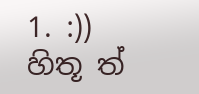1. :)) හිතූ ත්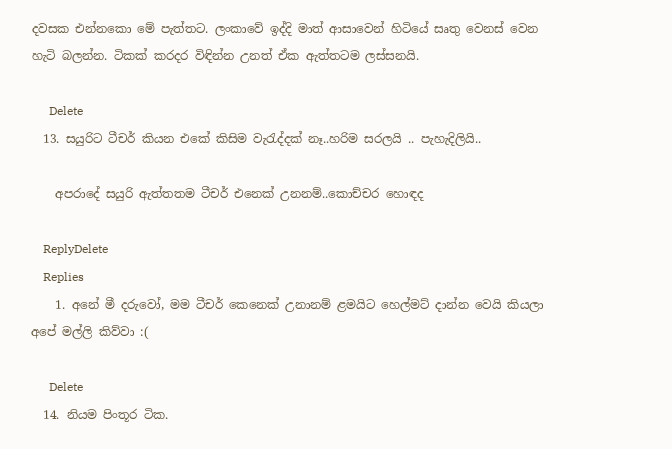දවසක එන්නකො මේ පැත්තට. ලංකාවේ ඉද්දි මාත් ආසාවෙන් හිටියේ සෘතු වෙනස් වෙන හැටි බලන්න. ටිකක් කරදර විඳින්න උනත් ඒක ඇත්තටම ලස්සනයි.

      Delete
  13. සයුරිට ටීචර් කියන එකේ කිසිම වැරැද්දක් නෑ..හරිම සරලයි .. පැහැදිලියි..

    අපරාදේ සයුරි ඇත්තතම ටීචර් එනෙක් උනනම්..කොච්චර හොඳද

    ReplyDelete
    Replies
    1. අනේ මී දරුවෝ, මම ටීචර් කෙනෙක් උනානම් ළමයිට හෙල්මට් දාන්න වෙයි කියලා අපේ මල්ලි කිව්වා :(

      Delete
  14. නියම පිංතූර ටික.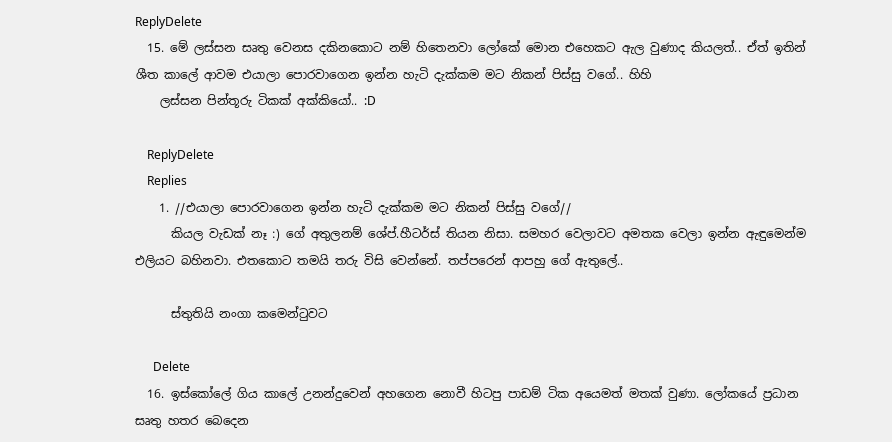ReplyDelete
  15. මේ ලස්සන සෘතු වෙනස දකිනකොට නම් හිතෙනවා ලෝකේ මොන එහෙකට ඇල වුණාද කියලත්.. ඒත් ඉතින් ශීත කාලේ ආවම එයාලා පොරවාගෙන ඉන්න හැටි දැක්කම මට නිකන් පිස්සු වගේ.. හිහි
    ලස්සන පින්තූරු ටිකක් අක්කියෝ.. :D

    ReplyDelete
    Replies
    1. //එයාලා පොරවාගෙන ඉන්න හැටි දැක්කම මට නිකන් පිස්සු වගේ//
      කියල වැඩක් නෑ :) ගේ අතුලනම් ශේප්.හීටර්ස් තියන නිසා. සමහර වෙලාවට අමතක වෙලා ඉන්න ඇඳුමෙන්ම එලියට බහිනවා. එතකොට තමයි තරු විසි වෙන්නේ. තප්පරෙන් ආපහු ගේ ඇතුලේ..

      ස්තුතියි නංගා කමෙන්ටුවට

      Delete
  16. ඉස්කෝලේ ගිය කාලේ උනන්දුවෙන් අහගෙන නොවී හිටපු පාඩම් ටික අයෙමත් මතක් වුණා. ලෝකයේ ප්‍රධාන සෘතු හතර බෙදෙන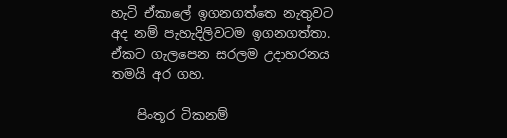හැටි ඒකාලේ ඉගනගත්තෙ නැතුවට අද නම් පැහැදිලිවටම ඉගනගත්තා. ඒකට ගැලපෙන සරලම උදාහරනය තමයි අර ගහ.

    පිංතූර ටිකනම්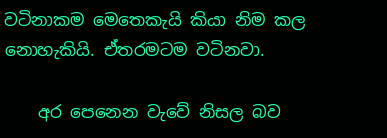වටිනාකම මෙතෙකැයි කියා නිම කල නොහැකියි. ඒතරමටම වටිනවා.

    අර පෙනෙන වැවේ නිසල බව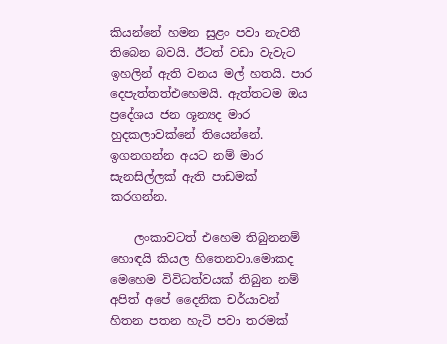කියන්නේ හමන සුළං පවා නැවතී තිබෙන බවයි. ඊටත් වඩා වැවැට ඉහලින් ඇති වනය මල් හතයි. පාර දෙපැත්තත්එහෙමයි. ඇත්තටම ඔය ප්‍රදේශය ජන ශූන්‍යද මාර හුදකලාවක්නේ තියෙන්නේ. ඉගනගන්න අයට නම් මාර සැනසිල්ලක් ඇති පාඩමක් කරගන්න.

    ලංකාවටත් එහෙම තිබුනනම් හොඳයි කියල හිතෙනවා.මොකද මෙහෙම විවිධත්වයක් තිබුන නම් අපිත් අපේ දෛනික චර්යාවන් හිතන පතන හැටි පවා තරමක්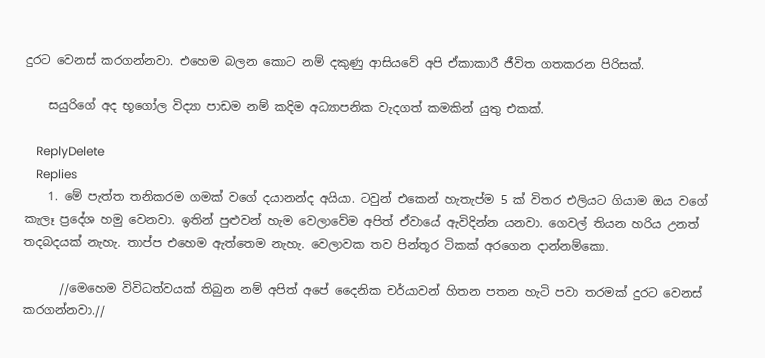දුරට වෙනස් කරගන්නවා. එහෙම බලන කොට නම් දකුණු ආසියවේ අපි ඒකාකාරී ජීවිත ගතකරන පිරිසක්.

    සයුරිගේ අද භූගෝල විද්‍යා පාඩම නම් කදිම අධ්‍යාපනික වැදගත් කමකින් යුතු එකක්.

    ReplyDelete
    Replies
    1. මේ පැත්ත තනිකරම ගමක් වගේ දයානන්ද අයියා. ටවුන් එකෙන් හැතැප්ම 5 ක් විතර එලියට ගියාම ඔය වගේ කැලෑ ප්‍රදේශ හමු වෙනවා. ඉතින් පුළුවන් හැම වෙලාවේම අපිත් ඒවායේ ඇවිදින්න යනවා. ගෙවල් තියන හරිය උනත් තදබදයක් නැහැ. තාප්ප එහෙම ඇත්තෙම නැහැ. වෙලාවක තව පින්තූර ටිකක් අරගෙන දාන්නම්කො.

      //මෙහෙම විවිධත්වයක් තිබුන නම් අපිත් අපේ දෛනික චර්යාවන් හිතන පතන හැටි පවා තරමක් දුරට වෙනස් කරගන්නවා.//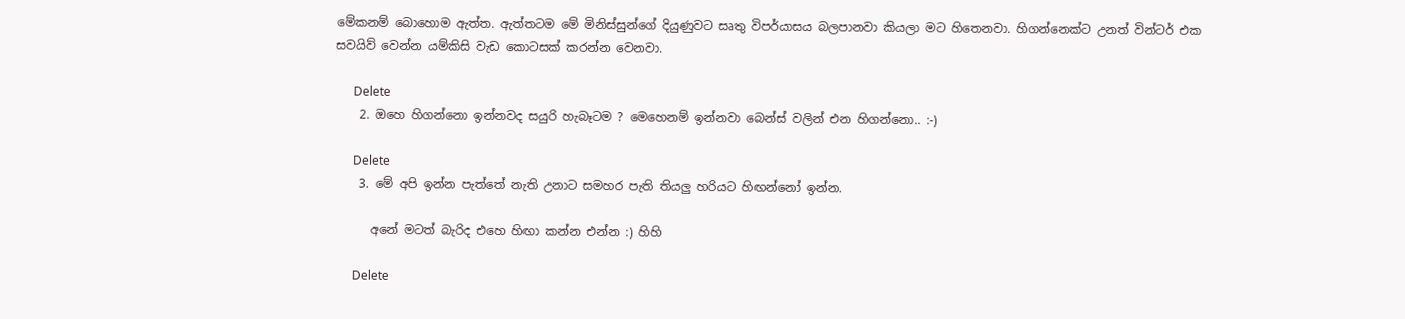මේකනම් බොහොම ඇත්ත. ඇත්තටම මේ මිනිස්සුන්ගේ දියුණුවට සෘතු විපර්යාසය බලපානවා කියලා මට හිතෙනවා. හිගන්නෙක්ට උනත් වින්ටර් එක සවයිව් වෙන්න යම්කිසි වැඩ කොටසක් කරන්න වෙනවා.

      Delete
    2. ඔහෙ හිගන්නො ඉන්නවද සයුරි හැබෑටම ? මෙහෙනම් ඉන්නවා බෙන්ස් වලින් එන හිගන්නො.. :-)

      Delete
    3. මේ අපි ඉන්න පැත්තේ නැති උනාට සමහර පැති තියලු හරියට හිඟන්නෝ ඉන්න.

      අනේ මටත් බැරිද එහෙ හිඟා කන්න එන්න :) හිහි

      Delete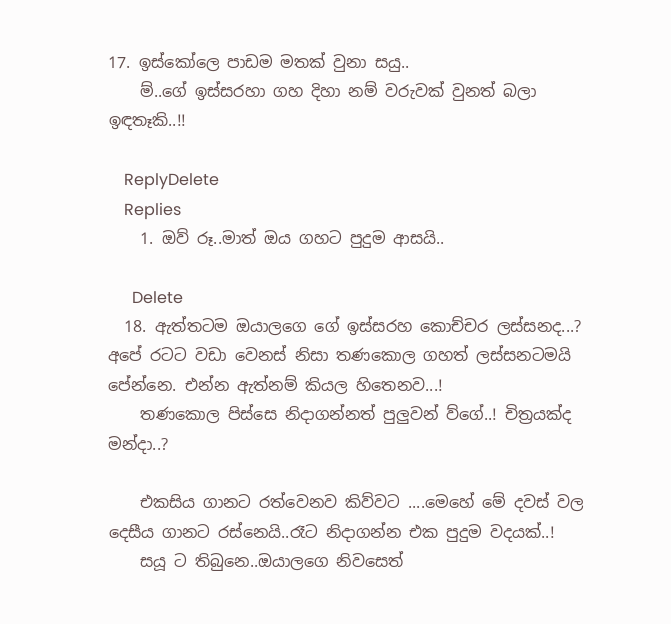17. ඉස්කෝලෙ පාඩම මතක් වුනා සයු..
    ම්..ගේ ඉස්සරහා ගහ දිහා නම් වරුවක් වුනත් බලා ඉඳතෑකි..!!

    ReplyDelete
    Replies
    1. ඔව් රූ..මාත් ඔය ගහට පුදුම ආසයි..

      Delete
  18. ඇත්තටම ඔයාලගෙ ගේ ඉස්සරහ කොච්චර ලස්සනද...? අපේ රටට වඩා වෙනස් නිසා තණකොල ගහත් ලස්සනටමයි පේන්නෙ. එන්න ඇත්නම් කියල හිතෙනව...!
    තණකොල පිස්සෙ නිදාගන්නත් පුලුවන් ව්ගේ..! චිත්‍රයක්ද මන්දා..?

    එකසිය ගානට රත්වෙනව කිව්වට ....මෙහේ මේ දවස් වල දෙසීය ගානට රස්නෙයි..රෑට නිදාගන්න එක පුදුම වදයක්..!
    සයූ ට තිබුනෙ..ඔයාලගෙ නිවසෙත්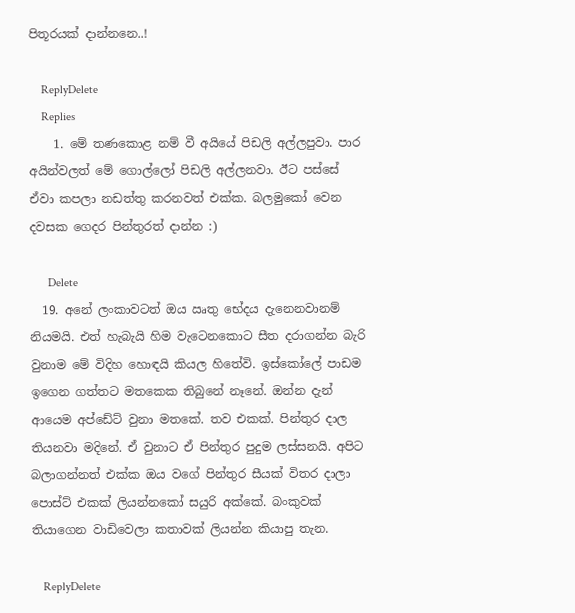පිතූරයක් දාන්නනෙ..!

    ReplyDelete
    Replies
    1. මේ තණකොළ නම් වී අයියේ පිඩලි අල්ලපුවා. පාර අයින්වලත් මේ ගොල්ලෝ පිඩලි අල්ලනවා. ඊට පස්සේ ඒවා කපලා නඩත්තු කරනවත් එක්ක. බලමුකෝ වෙන දවසක ගෙදර පින්තුරත් දාන්න :)

      Delete
  19. අනේ ලංකාවටත් ඔය ඍතු භේදය දැනෙනවානම් නියමයි. එත් හැබැයි හිම වැටෙනකොට සීත දරාගන්න බැරි වුනාම මේ විදිහ හොඳයි කියල හිතේවි. ඉස්කෝලේ පාඩම ඉගෙන ගත්තට මතකෙක තිබුනේ නෑනේ. ඔන්න දැන් ආයෙම අප්ඩේට් වුනා මතකේ. තව එකක්. පින්තුර දාල තියනවා මදිනේ. ඒ වුනාට ඒ පින්තුර පුදුම ලස්සනයි. අපිට බලාගන්නත් එක්ක ඔය වගේ පින්තුර සීයක් විතර දාලා පොස්ට් එකක් ලියන්නකෝ සයුරි අක්කේ. බංකුවක් තියාගෙන වාඩිවෙලා කතාවක් ලියන්න කියාපු තැන.

    ReplyDelete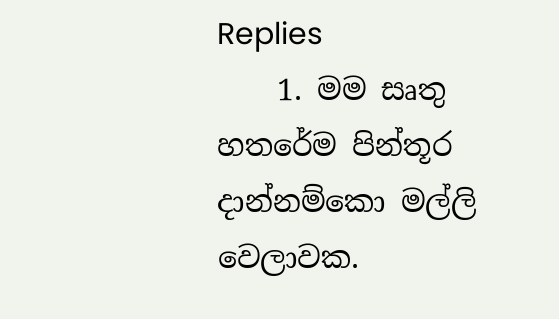Replies
    1. මම සෘතු හතරේම පින්තූර දාන්නම්කො මල්ලි වෙලාවක.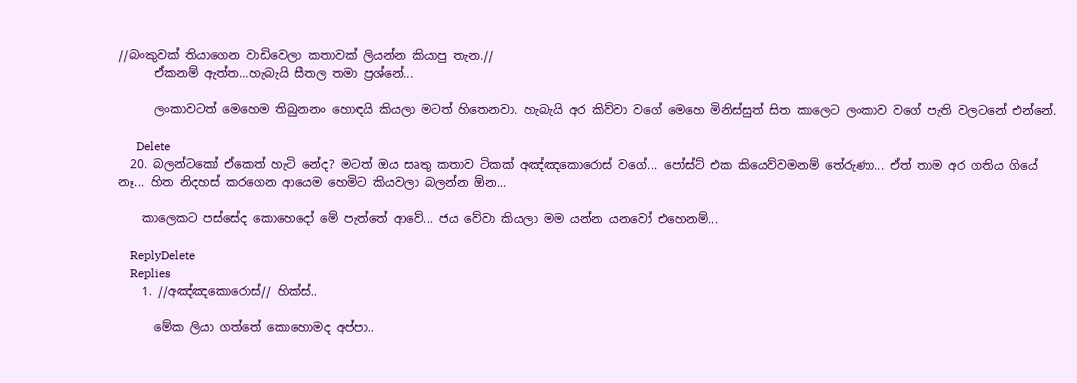//බංකුවක් තියාගෙන වාඩිවෙලා කතාවක් ලියන්න කියාපු තැන.//
      ඒකනම් ඇත්ත...හැබැයි සීතල තමා ප්‍රශ්නේ...

      ලංකාවටත් මෙහෙම තිබුනනං හොඳයි කියලා මටත් හිතෙනවා. හැබැයි අර කිව්වා වගේ මෙහෙ මිනිස්සුත් සිත කාලෙට ලංකාව වගේ පැති වලටනේ එන්නේ.

      Delete
  20. බලන්ටකෝ ඒකෙත් හැටි නේද? මටත් ඔය සෘතු කතාව ටිකක් අඤ්ඤකොරොස් වගේ... පෝස්ට් එක කියෙව්වමනම් තේරුණා... ඒත් තාම අර ගතිය ගියේ නෑ... හිත නිදහස් කරගෙන ආයෙම හෙමිට කියවලා බලන්න ඕන...

    කාලෙකට පස්සේද කොහෙදෝ මේ පැත්තේ ආවේ... ජය වේවා කියලා මම යන්න යනවෝ එහෙනම්...

    ReplyDelete
    Replies
    1. //අඤ්ඤකොරොස්// හික්ස්..

      මේක ලියා ගත්තේ කොහොමද අප්පා..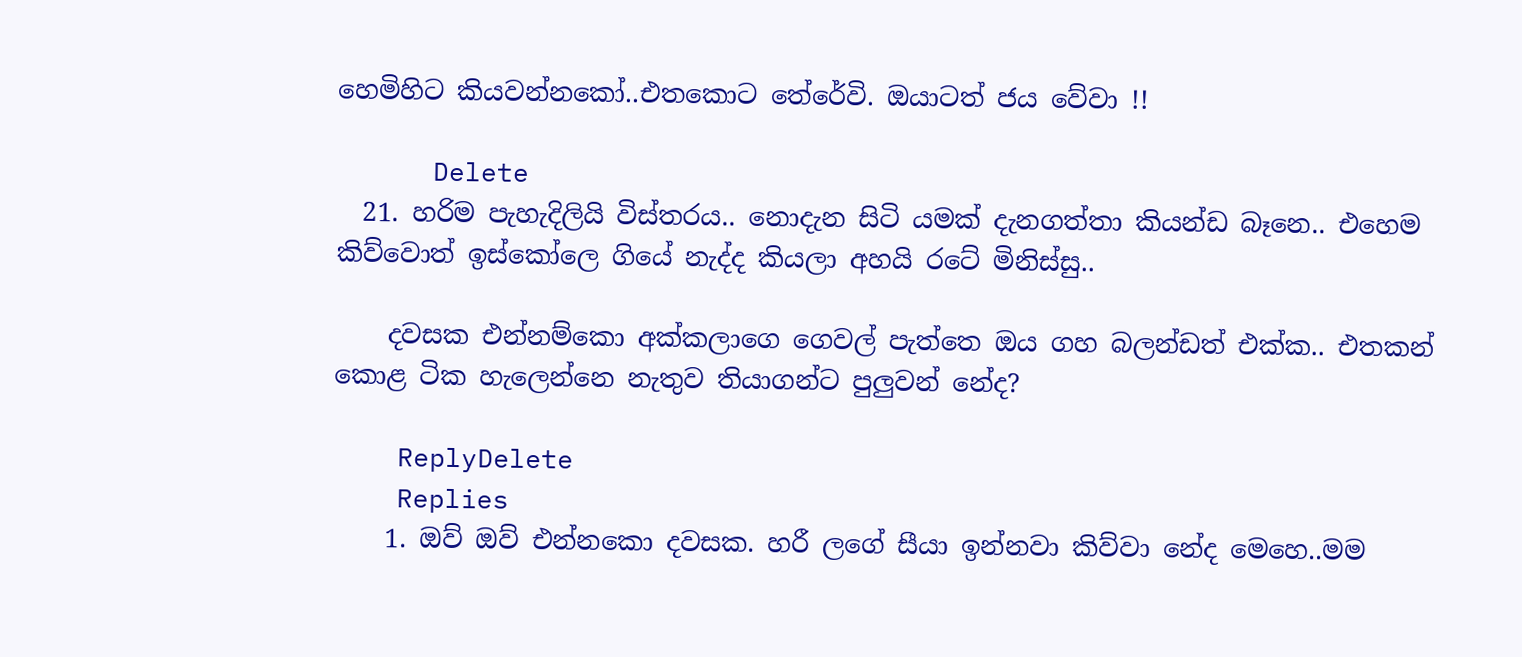හෙමිහිට කියවන්නකෝ..එතකොට තේරේවි. ඔයාටත් ජය වේවා !!

      Delete
  21. හරිම පැහැදිලියි විස්තරය.. නොදැන සිටි යමක් දැනගත්තා කියන්ඩ බෑනෙ.. එහෙම කිව්වොත් ඉස්කෝලෙ ගියේ නැද්ද කියලා අහයි රටේ මිනිස්සු..

    දවසක එන්නම්කො අක්කලාගෙ ගෙවල් පැත්තෙ ඔය ගහ බලන්ඩත් එක්ක.. එතකන් කොළ ටික හැලෙන්නෙ නැතුව තියාගන්ට පුලුවන් නේද?

    ReplyDelete
    Replies
    1. ඔව් ඔව් එන්නකො දවසක. හරී ලගේ සීයා ඉන්නවා කිව්වා නේද මෙහෙ..මම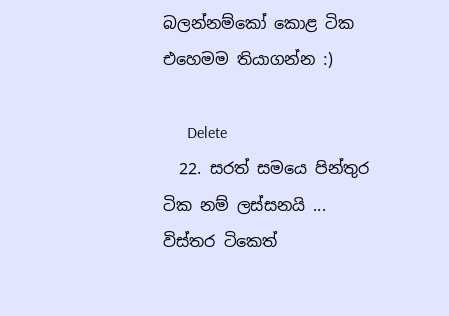බලන්නම්කෝ කොළ ටික එහෙමම තියාගන්න :)

      Delete
  22. සරත් සමයෙ පින්තුර ටික නම් ලස්සනයි ... විස්තර ටිකෙත්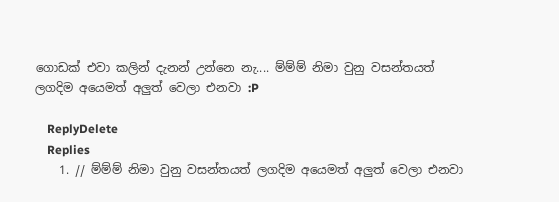ගොඩක් එවා කලින් දැනන් උන්නෙ නැ.... ම්ම්ම් නිමා වුනු වසන්තයත් ලගදිම අයෙමත් අලුත් වෙලා එනවා :P

    ReplyDelete
    Replies
    1. // ම්ම්ම් නිමා වුනු වසන්තයත් ලගදිම අයෙමත් අලුත් වෙලා එනවා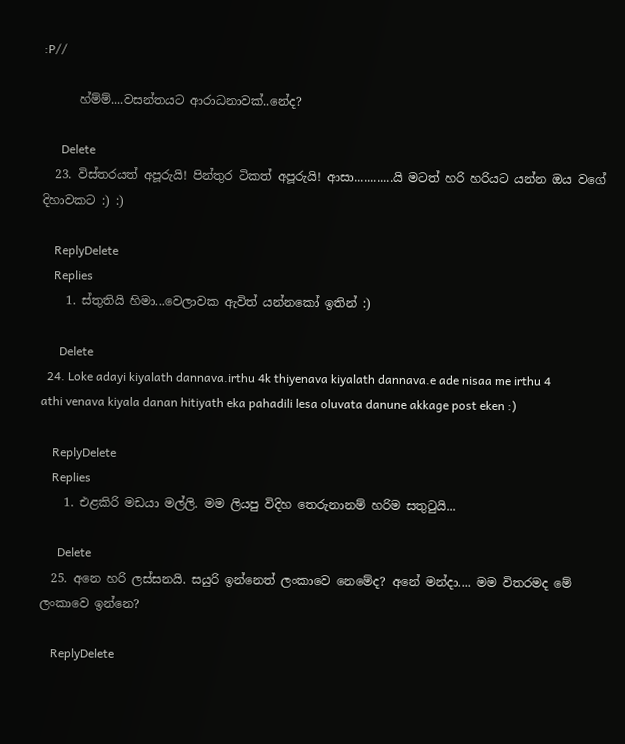:P//

      හ්ම්ම්....වසන්තයට ආරාධනාවක්..නේද?

      Delete
  23. විස්තරයත් අපූරුයි! පින්තුර ටිකත් අපූරුයි! ආසා............යි මටත් හරි හරියට යන්න ඔය වගේ දිහාවකට :) :)

    ReplyDelete
    Replies
    1. ස්තුතියි හිමා...වෙලාවක ඇවිත් යන්නකෝ ඉතින් :)

      Delete
  24. Loke adayi kiyalath dannava.irthu 4k thiyenava kiyalath dannava.e ade nisaa me irthu 4 athi venava kiyala danan hitiyath eka pahadili lesa oluvata danune akkage post eken :)

    ReplyDelete
    Replies
    1. එළකිරි මඩයා මල්ලි. මම ලියපු විදිහ තෙරුනානම් හරිම සතුටුයි...

      Delete
  25. අනෙ හරි ලස්සනයි. සයුරි ඉන්නෙත් ලංකාවෙ නෙමේද? අනේ මන්දා.... මම විතරමද මේ ලංකාවෙ ඉන්නෙ?

    ReplyDelete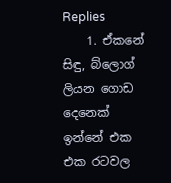Replies
    1. ඒකනේ සිඳු, බ්ලොග් ලියන ගොඩ දෙනෙක් ඉන්නේ එක එක රටවල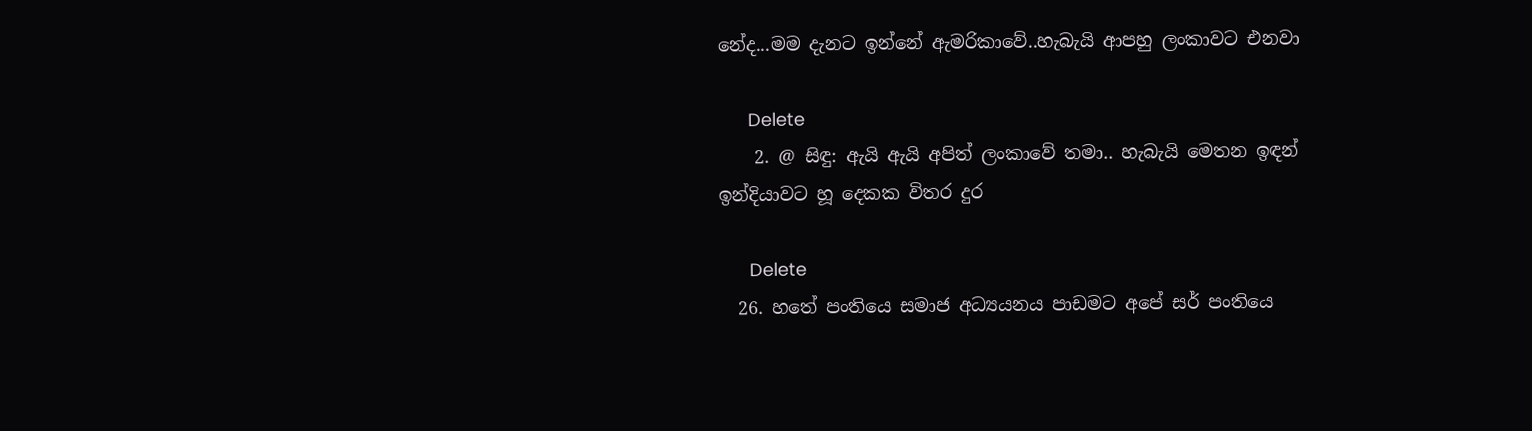නේද...මම දැනට ඉන්නේ ඇමරිකාවේ..හැබැයි ආපහු ලංකාවට එනවා

      Delete
    2. @ සිඳු: ඇයි ඇයි අපිත් ලංකාවේ තමා.. හැබැයි මෙතන ඉඳන් ඉන්දියාවට හූ දෙකක විතර දුර

      Delete
  26. හතේ පංතියෙ සමාජ අධ්‍යයනය පාඩමට අපේ සර් පංතියෙ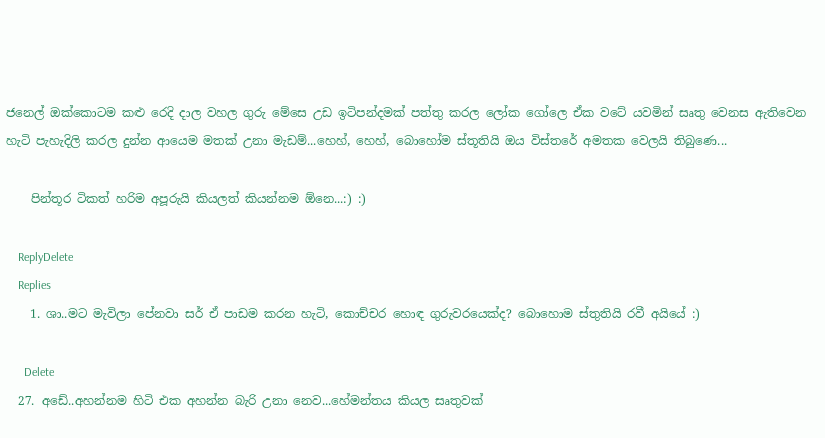ජනෙල් ඔක්කොටම කළු රෙදි දාල වහල ගුරු මේසෙ උඩ ඉටිපන්දමක් පත්තු කරල ලෝක ගෝලෙ ඒක වටේ යවමින් සෘතු වෙනස ඇතිවෙන හැටි පැහැදිලි කරල දුන්න ආයෙම මතක් උනා මැඩම්...හෙහ්, හෙහ්, බොහෝම ස්තූතියි ඔය විස්තරේ අමතක වෙලයි තිබුණෙ...

    පින්තූර ටිකත් හරිම අපූරුයි කියලත් කියන්නම ඕනෙ...:) :)

    ReplyDelete
    Replies
    1. ශා..මට මැවිලා පේනවා සර් ඒ පාඩම කරන හැටි, කොච්චර හොඳ ගුරුවරයෙක්ද? බොහොම ස්තුතියි රවී අයියේ :)

      Delete
  27. අඩේ..අහන්නම හිටි එක අහන්න බැරි උනා නෙව...හේමන්තය කියල සෘතුවක්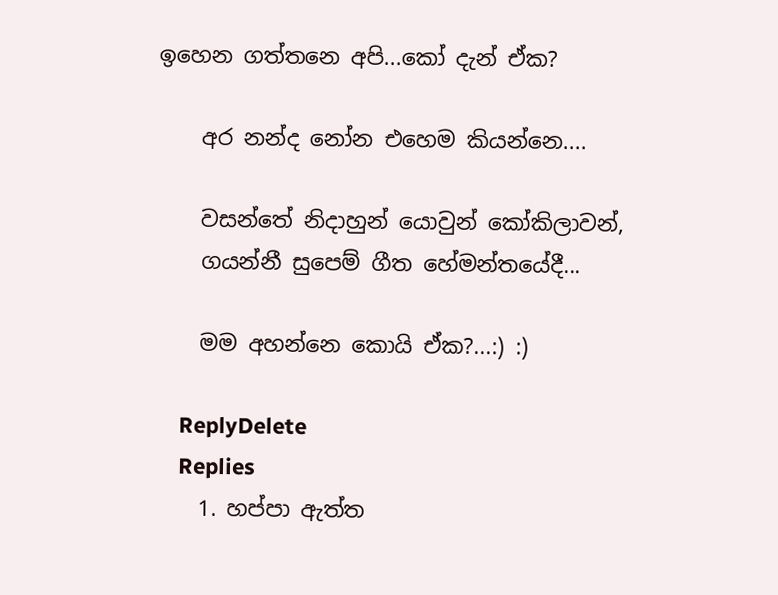ඉහෙන ගත්තනෙ අපි...කෝ දැන් ඒක?

    අර නන්ද නෝන එහෙම කියන්නෙ....

    වසන්තේ නිදාහුන් යොවුන් කෝකිලාවන්,
    ගයන්නී සුපෙම් ගීත හේමන්තයේදී...

    මම අහන්නෙ කොයි ඒක?...:) :)

    ReplyDelete
    Replies
    1. හප්පා ඇත්ත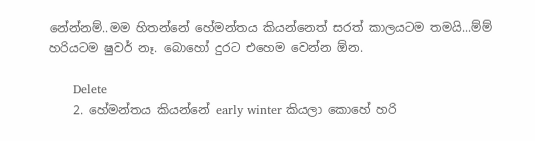නේන්නම්..මම හිතන්නේ හේමන්තය කියන්නෙත් සරත් කාලයටම තමයි...ම්ම් හරියටම ෂුවර් නෑ. බොහෝ දුරට එහෙම වෙන්න ඕන.

      Delete
    2. හේමන්තය කියන්නේ early winter කියලා කොහේ හරි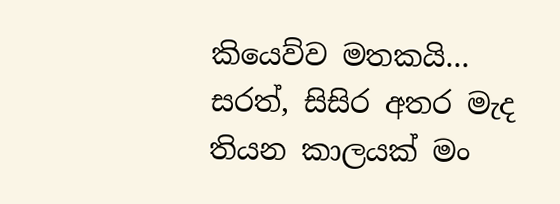කියෙව්ව මතකයි... සරත්, සිසිර අතර මැද තියන කාලයක් මං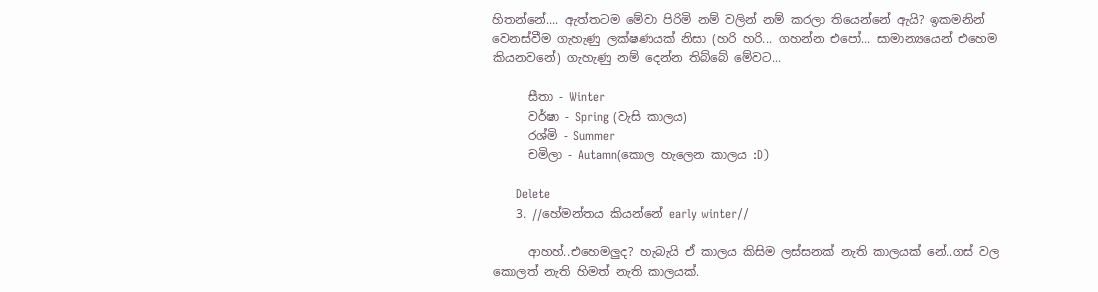හිතන්නේ.... ඇත්තටම මේවා පිරිමි නම් වලින් නම් කරලා තියෙන්නේ ඇයි? ඉකමනින් වෙනස්වීම ගැහැණු ලක්ෂණයක් නිසා (හරි හරි... ගහන්න එපෝ... සාමාන්‍යයෙන් එහෙම කියනවනේ) ගැහැණු නම් දෙන්න තිබ්බේ මේවට...

      සීතා - Winter
      වර්ෂා - Spring (වැසි කාලය)
      රශ්මි - Summer
      චමිලා - Autamn(කොල හැලෙන කාලය :D)

      Delete
    3. //හේමන්තය කියන්නේ early winter//

      ආහහ්..එහෙමලුද? හැබැයි ඒ කාලය කිසිම ලස්සනක් නැති කාලයක් නේ..ගස් වල කොලත් නැති හිමත් නැති කාලයක්.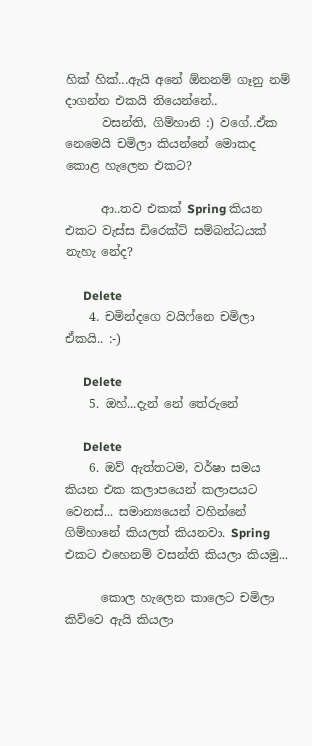හික් හික්...ඇයි අනේ ඕනනම් ගෑනු නම් දාගන්න එකයි තියෙන්නේ..
      වසන්ති, ගිම්හානි :) වගේ..ඒක නෙමෙයි චමිලා කියන්නේ මොකද කොළ හැලෙන එකට?

      ආ..තව එකක් Spring කියන එකට වැස්ස ඩිරෙක්ට් සම්බන්ධයක් නැහැ නේද?

      Delete
    4. චමින්දගෙ වයිෆ්නෙ චමිලා ඒකයි.. :-)

      Delete
    5. ඔහ්...දැන් නේ තේරුනේ

      Delete
    6. ඔව් ඇත්තටම, වර්ෂා සමය කියන එක කලාපයෙන් කලාපයට වෙනස්... සමාන්‍යයෙන් වහින්නේ ගිම්හානේ කියලත් කියනවා. Spring එකට එහෙනම් වසන්ති කියලා කියමු...

      කොල හැලෙන කාලෙට චමිලා කිව්වෙ ඇයි කියලා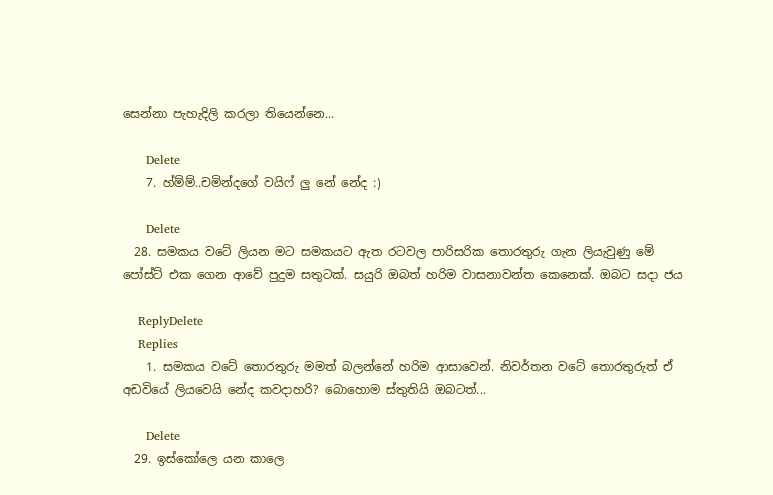සෙන්නා පැහැදිලි කරලා තියෙන්නෙ...

      Delete
    7. හ්ම්ම්..චමින්දගේ වයිෆ් ලු නේ නේද :)

      Delete
  28. සමකය වටේ ලියන මට සමකයට ඇත රටවල පාරිසරික තොරතුරු ගැන ලියැවුණු මේ පෝස්ට් එක ගෙන ආවේ පුදුම සතුටක්. සයුරි ඔබත් හරිම වාසනාවන්ත කෙනෙක්. ඔබට සදා ජය

    ReplyDelete
    Replies
    1. සමකය වටේ තොරතුරු මමත් බලන්නේ හරිම ආසාවෙන්. නිවර්තන වටේ තොරතුරුත් ඒ අඩවියේ ලියවෙයි නේද කවදාහරි? බොහොම ස්තුතියි ඔබටත්...

      Delete
  29. ඉස්කෝලෙ යන කාලෙ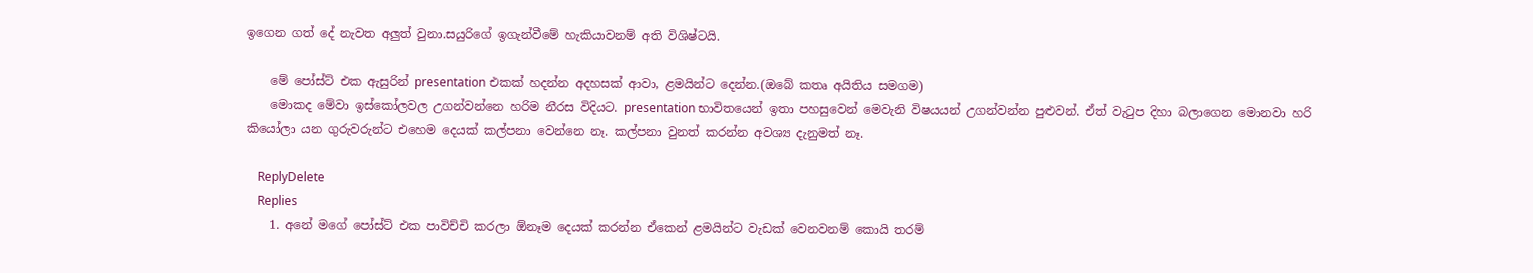ඉගෙන ගත් දේ නැවත අලුත් වුනා.සයුරිගේ ඉගැන්වීමේ හැකියාවනම් අති විශිෂ්ටයි.

    මේ පෝස්ට් එක ඇසුරින් presentation එකක් හදන්න අදහසක් ආවා, ළමයින්ට දෙන්න.(ඔබේ කතෘ අයිතිය සමගම)
    මොකද මේවා ඉස්කෝලවල උගන්වන්නෙ හරිම නීරස විදියට. presentation භාවිතයෙන් ඉතා පහසුවෙන් මෙවැනි විෂයයන් උගන්වන්න පුළුවන්. ඒත් වැටුප දිහා බලාගෙන මොනවා හරි කියෝලා යන ගුරුවරුන්ට එහෙම දෙයක් කල්පනා වෙන්නෙ නෑ. කල්පනා වුනත් කරන්න අවශ්‍ය දැනුමත් නෑ.

    ReplyDelete
    Replies
    1. අනේ මගේ පෝස්ට් එක පාවිච්චි කරලා ඕනෑම දෙයක් කරන්න ඒකෙන් ළමයින්ට වැඩක් වෙනවනම් කොයි තරම්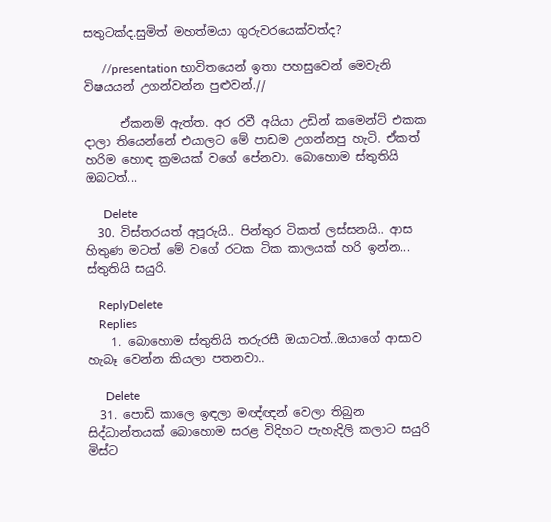සතුටක්ද.සුමිත් මහත්මයා ගුරුවරයෙක්වත්ද?

      //presentation භාවිතයෙන් ඉතා පහසුවෙන් මෙවැනි විෂයයන් උගන්වන්න පුළුවන්.//

      ඒකනම් ඇත්ත. අර රවී අයියා උඩින් කමෙන්ට් එකක දාලා තියෙන්නේ එයාලට මේ පාඩම උගන්නපු හැටි. ඒකත් හරිම හොඳ ක්‍රමයක් වගේ පේනවා. බොහොම ස්තුතියි ඔබටත්...

      Delete
  30. විස්තරයත් අපූරුයි.. පින්තුර ටිකත් ලස්සනයි.. ආස හිතුණ මටත් මේ ව‍ගේ රටක ටික කාලයක් හරි ඉන්න... ස්තුතියි සයුරි.

    ReplyDelete
    Replies
    1. බොහොම ස්තුතියි තරුරසී ඔයාටත්..ඔයාගේ ආසාව හැබෑ වෙන්න කියලා පතනවා..

      Delete
  31. පොඩි කාලෙ ඉඳලා මඥ්ඥන් වෙලා තිබුන සිද්ධාන්තයක් බොහොම සරළ විදිහට පැහැදිලි කලාට සයුරි මිස්ට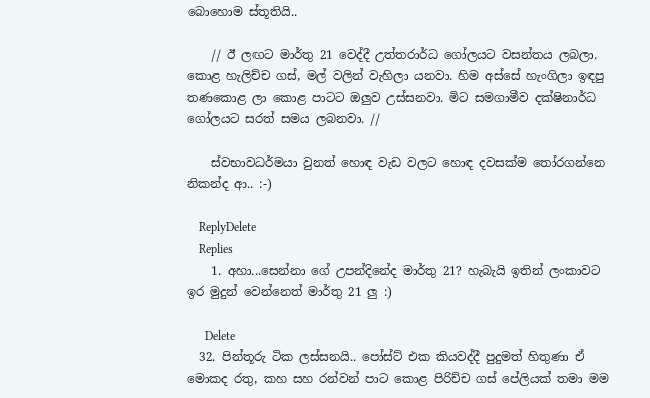බොහොම ස්තූතියි..

    // ඊ ලඟට මාර්තු 21 වෙද්දී උත්තරාර්ධ ගෝලයට වසන්තය ලබලා. කොළ හැලිච්ච ගස්, මල් වලින් වැහිලා යනවා. හිම අස්සේ හැංගිලා ඉඳපු තණකොළ ලා කොළ පාටට ඔලුව උස්සනවා. මිට සමගාමීව දක්ෂිනාර්ධ ගෝලයට සරත් සමය ලබනවා. //

    ස්වභාවධර්මයා වුනත් හොඳ වැඩ වලට හොඳ දවසක්ම තෝරගන්නෙ නිකන්ද ආ.. :-)

    ReplyDelete
    Replies
    1. අහා...සෙන්නා ගේ උපන්දිනේද මාර්තු 21? හැබැයි ඉතින් ලංකාවට ඉර මුදුන් වෙන්නෙත් මාර්තු 21 ලු :)

      Delete
  32. පින්තූරු ටික ලස්සනයි.. පෝස්ට් එක කියවද්දී පුදුමත් හිතුණා ඒ මොකද රතු, කහ සහ රන්වන් පාට කොළ පිරිච්ච ගස් පේලියක් තමා මම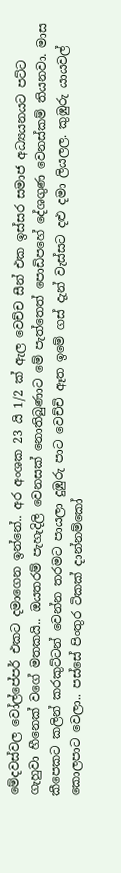මේදවස්වල වෝල්පේපර් එකට දමාගෙන ඉන්නේ.. අර අංශක 23 යි 1/2 ක් ඇල වෙච්ච සීන් එක ඉස්සර සමාජ අධ්‍යයනයට පට්ට ගැහුවා හීනෙක් වගේ මතකයි.. ඔයතරම් පැහැදිලි වෙනසක් නොතිබුණාට මේ පැත්තෙත් පොඩිපහේ දේශගුණ වෙනස්කම් තියනවා. මාස කීපෙකට කලින් කරකුට්ටන් වෙන්න තරමට පායලා දුඹුරු පාට වෙච්චි ඈත ඉමේ ගස් දැන් වැස්සට දළු දමා ලියලල. කුඹුරු යායවල් කොලපාට වෙලා.. පස්සේ පිංතුර ටිකක් දාන්නම්කෝ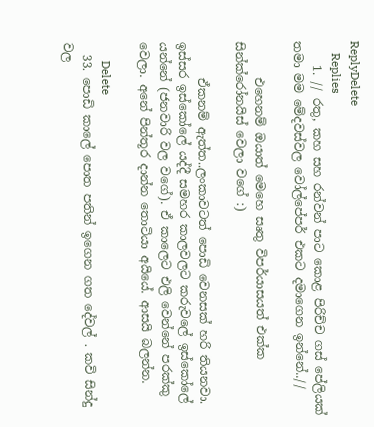ReplyDelete
    Replies
    1. // රතු, කහ සහ රන්වන් පාට කොළ පිරිච්ච ගස් පේලියක් තමා මම මේදවස්වල වෝල්පේපර් එකට දමාගෙන ඉන්නේ..//

      එහෙනම් ඔයාත් මෙහෙ සෘතු විපර්යාසයත් එක්ක සින්ක්රෝනයිස් වෙලා වගේ :)

      ඒකනම් ඇත්ත..ලංකාවටත් පොඩි වෙනසක් හරි තියනවා. ඉස්සර ඉස්කෝලේ යද්දී සමහර කාලවලට කරුවලේ ඉස්කෝලේ යන්නේ (ජනවාරි වල වගේ). ඒ කාලෙට එලි වෙන්නේ පරක්කු වෙලා. අනේ පින්තූර දාන්න තොටියා අයියේ. ආසයි බලන්න.

      Delete
  33. පොඩි කාලේ පොත පතින් ඉගෙන ගත දේවල් . කවි සින්දු වල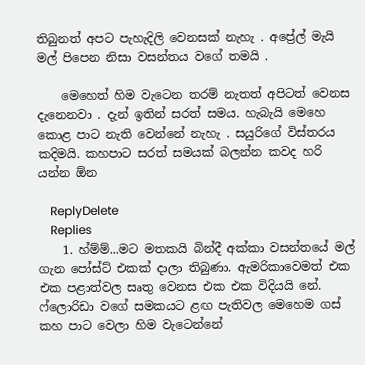තිබුනත් අපට පැහැදිලි වෙනසක් නැහැ . අප්‍රේල් මැයි මල් පිපෙන නිසා වසන්තය වගේ තමයි .

    මෙහෙත් හිම වැටෙන තරම් නැතත් අපිටත් වෙනස දැනෙනවා . දැන් ඉතින් සරත් සමය. හැබැයි මෙහෙ කොළ පාට නැති වෙන්නේ නැහැ . සයුරිගේ විස්තරය කදිමයි. කහපාට සරත් සමයක් බලන්න කවද හරි යන්න ඕන

    ReplyDelete
    Replies
    1. හ්ම්ම්...මට මතකයි බින්දී අක්කා වසන්තයේ මල් ගැන පෝස්ට් එකක් දාලා තිබුණා. ඇමරිකාවෙමත් එක එක පළාත්වල සෘතු වෙනස එක එක විදියයි නේ. ෆ්ලොරිඩා වගේ සමකයට ළඟ පැතිවල මෙහෙම ගස් කහ පාට වෙලා හිම වැටෙන්නේ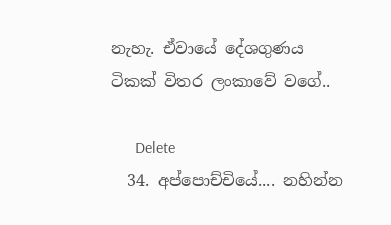නැහැ. ඒවායේ දේශගුණය ටිකක් විතර ලංකාවේ වගේ..

      Delete
  34. අප්පොච්චියේ.... නහින්න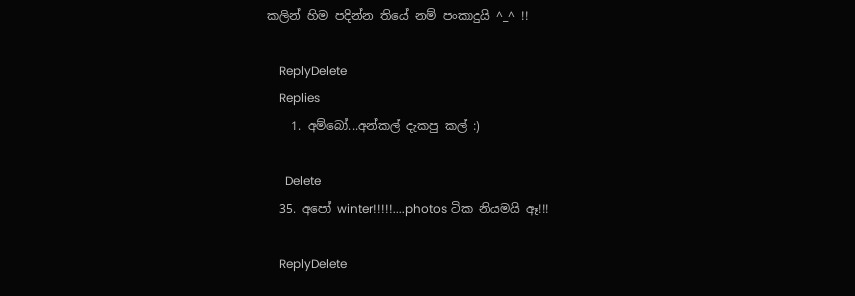කලින් හිම පදින්න තියේ නම් පංකාදුයි ^_^ !!

    ReplyDelete
    Replies
    1. අම්බෝ...අන්කල් දැකපු කල් :)

      Delete
  35. අපෝ winter!!!!!....photos ටික නියමයි ඈ!!!

    ReplyDelete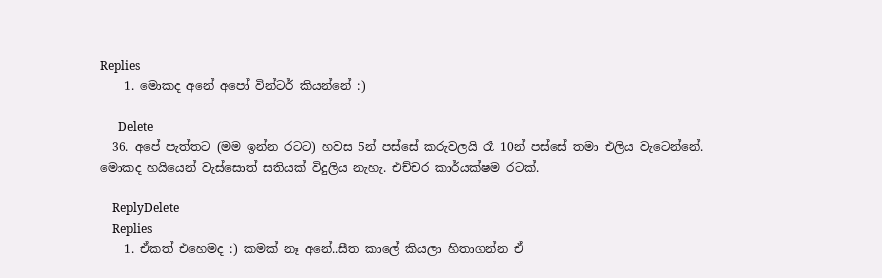Replies
    1. මොකද අනේ අපෝ වින්ටර් කියන්නේ :)

      Delete
  36. අපේ පැත්තට (මම ඉන්න රටට) හවස 5න් පස්සේ කරුවලයි රෑ 10න් පස්සේ තමා එලිය වැටෙන්නේ. මොකද හයියෙන් වැස්සොත් සතියක් විදුලිය නැහැ. එච්චර කාර්යක්ෂම රටක්.

    ReplyDelete
    Replies
    1. ඒකත් එහෙමද :) කමක් නෑ අනේ..සීත කාලේ කියලා හිතාගන්න ඒ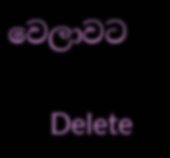වෙලාවට

      Delete